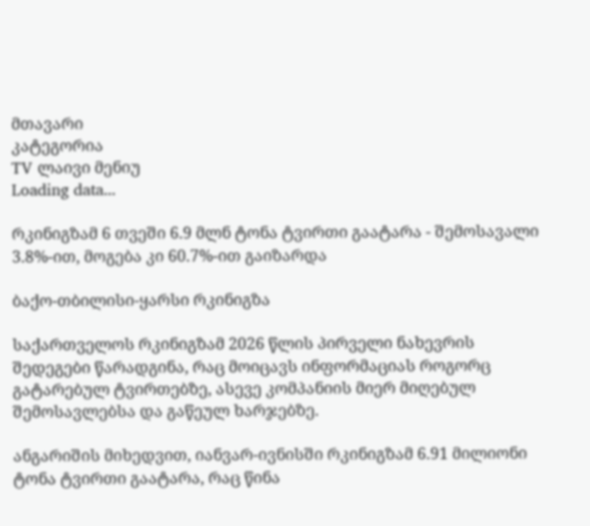მთავარი
კატეგორია
TV ლაივი მენიუ
Loading data...

რკინიგზამ 6 თვეში 6.9 მლნ ტონა ტვირთი გაატარა - შემოსავალი 3.8%-ით, მოგება კი 60.7%-ით გაიზარდა

ბაქო-თბილისი-ყარსი რკინიგზა

საქართველოს რკინიგზამ 2026 წლის პირველი ნახევრის შედეგები წარადგინა, რაც მოიცავს ინფორმაციას როგორც გატარებულ ტვირთებზე, ასევე კომპანიის მიერ მიღებულ შემოსავლებსა და გაწეულ ხარჯებზე.

ანგარიშის მიხედვით, იანვარ-ივნისში რკინიგზამ 6.91 მილიონი ტონა ტვირთი გაატარა, რაც წინა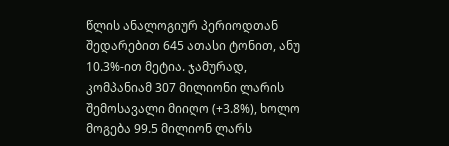წლის ანალოგიურ პერიოდთან შედარებით 645 ათასი ტონით, ანუ 10.3%-ით მეტია. ჯამურად, კომპანიამ 307 მილიონი ლარის შემოსავალი მიიღო (+3.8%), ხოლო მოგება 99.5 მილიონ ლარს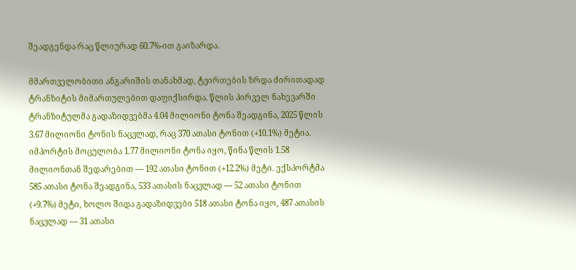შეადგენდა რაც წლიურად 60.7%-ით გაიზარდა.

მმართველობითი ანგარიშის თანახმად, ტვირთების ზრდა ძირითადად ტრანზიტის მიმართულებით დაფიქსირდა. წლის პირველ ნახევარში ტრანზიტულმა გადაზიდვებმა 4.04 მილიონი ტონა შეადგინა, 2025 წლის 3.67 მილიონი ტონის ნაცვლად, რაც 370 ათასი ტონით (+10.1%) მეტია. იმპორტის მოცულობა 1.77 მილიონი ტონა იყო, წინა წლის 1.58 მილიონთან შედარებით — 192 ათასი ტონით (+12.2%) მეტი. ექსპორტმა 585 ათასი ტონა შეადგინა, 533 ათასის ნაცვლად — 52 ათასი ტონით (+9.7%) მეტი, ხოლო შიდა გადაზიდვები 518 ათასი ტონა იყო, 487 ათასის ნაცვლად — 31 ათასი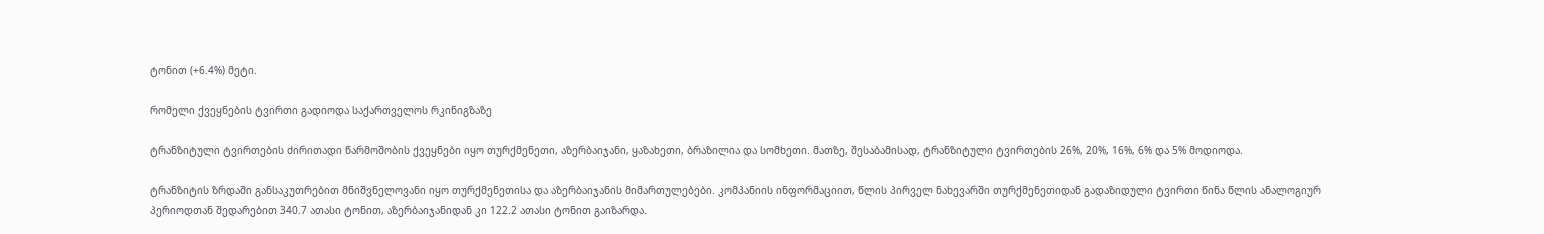ტონით (+6.4%) მეტი.

რომელი ქვეყნების ტვირთი გადიოდა საქართველოს რკინიგზაზე

ტრანზიტული ტვირთების ძირითადი წარმოშობის ქვეყნები იყო თურქმენეთი, აზერბაიჯანი, ყაზახეთი, ბრაზილია და სომხეთი. მათზე, შესაბამისად, ტრანზიტული ტვირთების 26%, 20%, 16%, 6% და 5% მოდიოდა.

ტრანზიტის ზრდაში განსაკუთრებით მნიშვნელოვანი იყო თურქმენეთისა და აზერბაიჯანის მიმართულებები. კომპანიის ინფორმაციით, წლის პირველ ნახევარში თურქმენეთიდან გადაზიდული ტვირთი წინა წლის ანალოგიურ პერიოდთან შედარებით 340.7 ათასი ტონით, აზერბაიჯანიდან კი 122.2 ათასი ტონით გაიზარდა.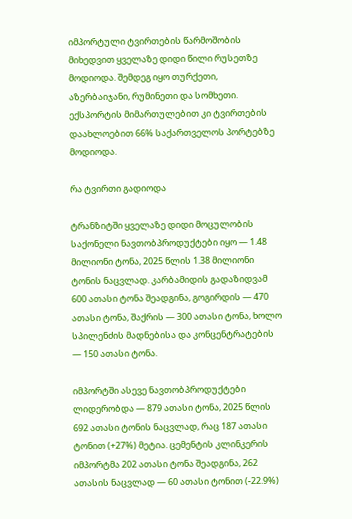იმპორტული ტვირთების წარმოშობის მიხედვით ყველაზე დიდი წილი რუსეთზე მოდიოდა. შემდეგ იყო თურქეთი, აზერბაიჯანი, რუმინეთი და სომხეთი. ექსპორტის მიმართულებით კი ტვირთების დაახლოებით 66% საქართველოს პორტებზე მოდიოდა.

რა ტვირთი გადიოდა

ტრანზიტში ყველაზე დიდი მოცულობის საქონელი ნავთობპროდუქტები იყო — 1.48 მილიონი ტონა, 2025 წლის 1.38 მილიონი ტონის ნაცვლად. კარბამიდის გადაზიდვამ 600 ათასი ტონა შეადგინა, გოგირდის — 470 ათასი ტონა, შაქრის — 300 ათასი ტონა, ხოლო სპილენძის მადნებისა და კონცენტრატების — 150 ათასი ტონა.

იმპორტში ასევე ნავთობპროდუქტები ლიდერობდა — 879 ათასი ტონა, 2025 წლის 692 ათასი ტონის ნაცვლად, რაც 187 ათასი ტონით (+27%) მეტია. ცემენტის კლინკერის იმპორტმა 202 ათასი ტონა შეადგინა, 262 ათასის ნაცვლად — 60 ათასი ტონით (-22.9%)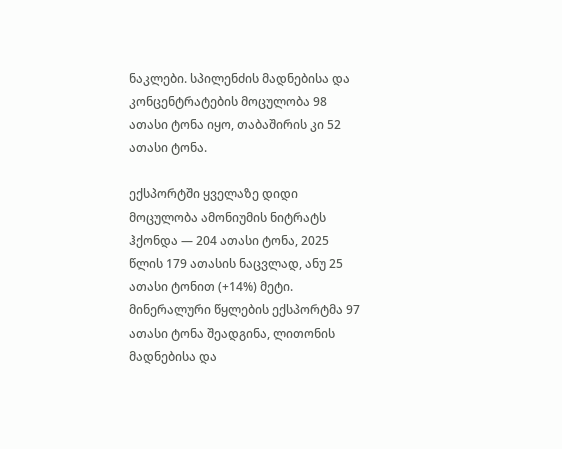ნაკლები. სპილენძის მადნებისა და კონცენტრატების მოცულობა 98 ათასი ტონა იყო, თაბაშირის კი 52 ათასი ტონა.

ექსპორტში ყველაზე დიდი მოცულობა ამონიუმის ნიტრატს ჰქონდა — 204 ათასი ტონა, 2025 წლის 179 ათასის ნაცვლად, ანუ 25 ათასი ტონით (+14%) მეტი. მინერალური წყლების ექსპორტმა 97 ათასი ტონა შეადგინა, ლითონის მადნებისა და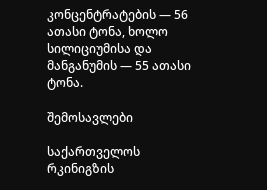კონცენტრატების — 56 ათასი ტონა, ხოლო სილიციუმისა და მანგანუმის — 55 ათასი ტონა.

შემოსავლები

საქართველოს რკინიგზის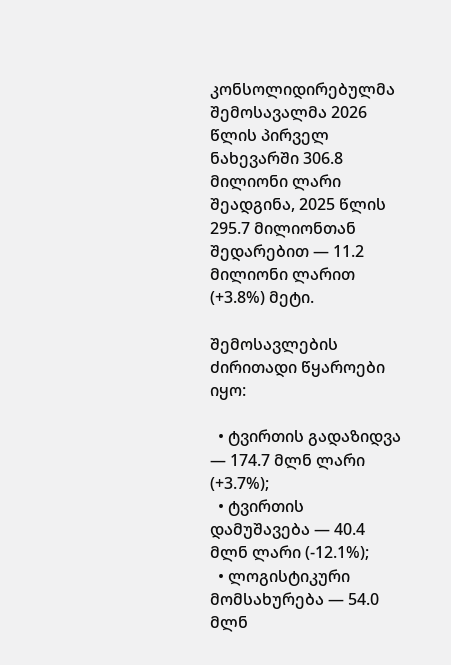კონსოლიდირებულმა შემოსავალმა 2026 წლის პირველ ნახევარში 306.8 მილიონი ლარი შეადგინა, 2025 წლის 295.7 მილიონთან შედარებით — 11.2 მილიონი ლარით (+3.8%) მეტი.

შემოსავლების ძირითადი წყაროები იყო:

  • ტვირთის გადაზიდვა — 174.7 მლნ ლარი (+3.7%);
  • ტვირთის დამუშავება — 40.4 მლნ ლარი (-12.1%);
  • ლოგისტიკური მომსახურება — 54.0 მლნ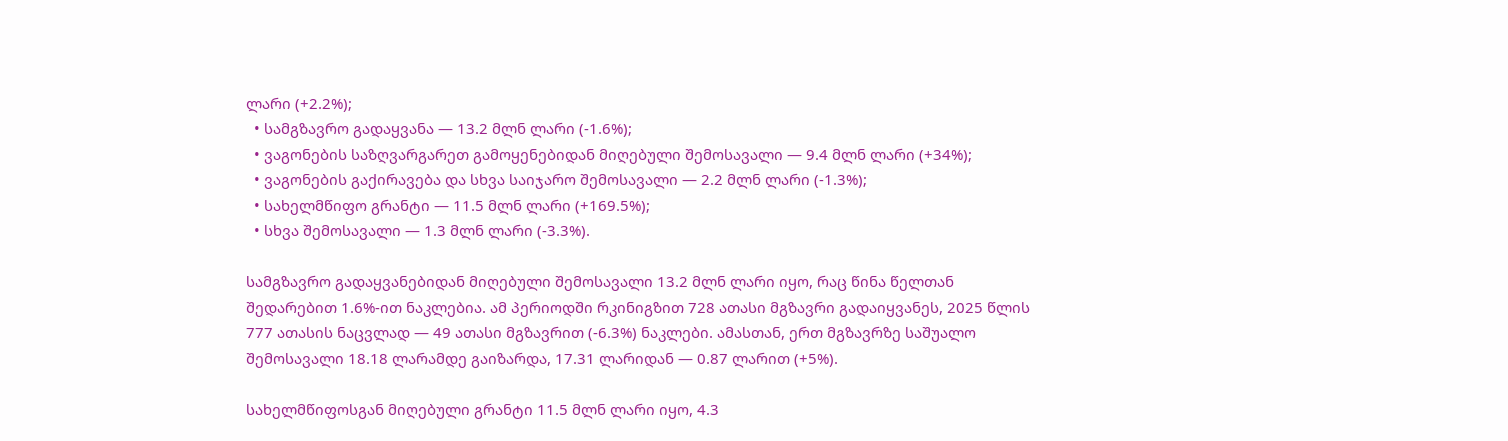ლარი (+2.2%);
  • სამგზავრო გადაყვანა — 13.2 მლნ ლარი (-1.6%);
  • ვაგონების საზღვარგარეთ გამოყენებიდან მიღებული შემოსავალი — 9.4 მლნ ლარი (+34%);
  • ვაგონების გაქირავება და სხვა საიჯარო შემოსავალი — 2.2 მლნ ლარი (-1.3%);
  • სახელმწიფო გრანტი — 11.5 მლნ ლარი (+169.5%);
  • სხვა შემოსავალი — 1.3 მლნ ლარი (-3.3%).

სამგზავრო გადაყვანებიდან მიღებული შემოსავალი 13.2 მლნ ლარი იყო, რაც წინა წელთან შედარებით 1.6%-ით ნაკლებია. ამ პერიოდში რკინიგზით 728 ათასი მგზავრი გადაიყვანეს, 2025 წლის 777 ათასის ნაცვლად — 49 ათასი მგზავრით (-6.3%) ნაკლები. ამასთან, ერთ მგზავრზე საშუალო შემოსავალი 18.18 ლარამდე გაიზარდა, 17.31 ლარიდან — 0.87 ლარით (+5%).

სახელმწიფოსგან მიღებული გრანტი 11.5 მლნ ლარი იყო, 4.3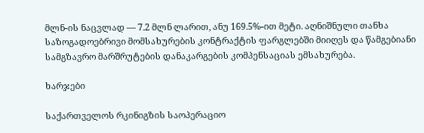მლნ-ის ნაცვლად — 7.2 მლნ ლარით, ანუ 169.5%-ით მეტი. აღნიშნული თანხა საზოგადოებრივი მომსახურების კონტრაქტის ფარგლებში მიიღეს და წამგებიანი სამგზავრო მარშრუტების დანაკარგების კომპენსაციას ემსახურება.

ხარჯები

საქართველოს რკინიგზის საოპერაციო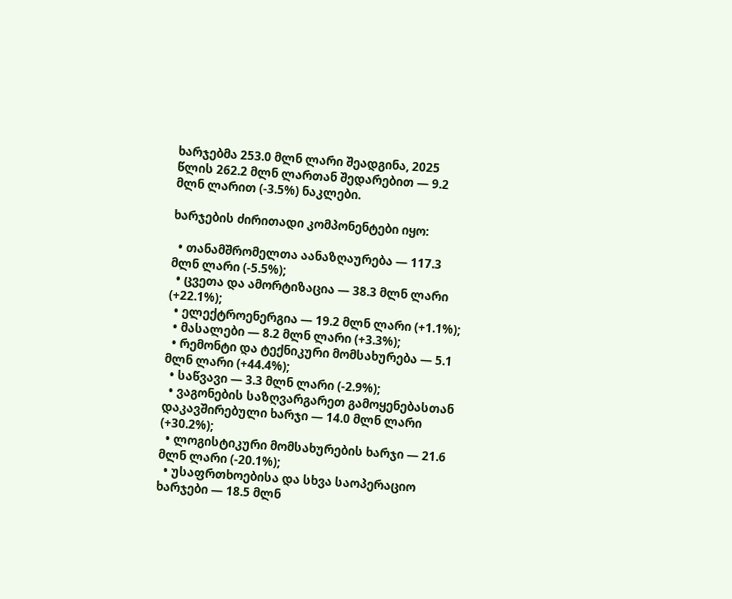ხარჯებმა 253.0 მლნ ლარი შეადგინა, 2025 წლის 262.2 მლნ ლართან შედარებით — 9.2 მლნ ლარით (-3.5%) ნაკლები.

ხარჯების ძირითადი კომპონენტები იყო:

  • თანამშრომელთა აანაზღაურება — 117.3 მლნ ლარი (-5.5%);
  • ცვეთა და ამორტიზაცია — 38.3 მლნ ლარი (+22.1%);
  • ელექტროენერგია — 19.2 მლნ ლარი (+1.1%);
  • მასალები — 8.2 მლნ ლარი (+3.3%);
  • რემონტი და ტექნიკური მომსახურება — 5.1 მლნ ლარი (+44.4%);
  • საწვავი — 3.3 მლნ ლარი (-2.9%);
  • ვაგონების საზღვარგარეთ გამოყენებასთან დაკავშირებული ხარჯი — 14.0 მლნ ლარი (+30.2%);
  • ლოგისტიკური მომსახურების ხარჯი — 21.6 მლნ ლარი (-20.1%);
  • უსაფრთხოებისა და სხვა საოპერაციო ხარჯები — 18.5 მლნ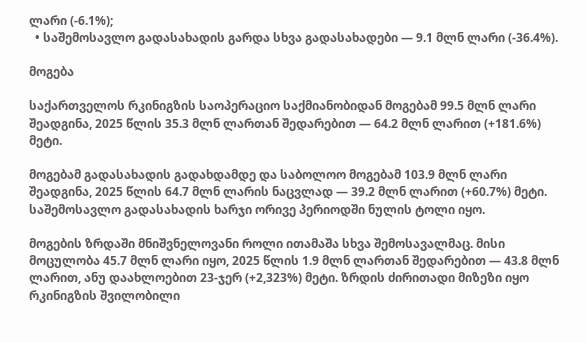ლარი (-6.1%);
  • საშემოსავლო გადასახადის გარდა სხვა გადასახადები — 9.1 მლნ ლარი (-36.4%).

მოგება

საქართველოს რკინიგზის საოპერაციო საქმიანობიდან მოგებამ 99.5 მლნ ლარი შეადგინა, 2025 წლის 35.3 მლნ ლართან შედარებით — 64.2 მლნ ლარით (+181.6%) მეტი.

მოგებამ გადასახადის გადახდამდე და საბოლოო მოგებამ 103.9 მლნ ლარი შეადგინა, 2025 წლის 64.7 მლნ ლარის ნაცვლად — 39.2 მლნ ლარით (+60.7%) მეტი. საშემოსავლო გადასახადის ხარჯი ორივე პერიოდში ნულის ტოლი იყო.

მოგების ზრდაში მნიშვნელოვანი როლი ითამაშა სხვა შემოსავალმაც. მისი მოცულობა 45.7 მლნ ლარი იყო, 2025 წლის 1.9 მლნ ლართან შედარებით — 43.8 მლნ ლარით, ანუ დაახლოებით 23-ჯერ (+2,323%) მეტი. ზრდის ძირითადი მიზეზი იყო რკინიგზის შვილობილი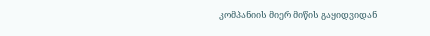კომპანიის მიერ მიწის გაყიდვიდან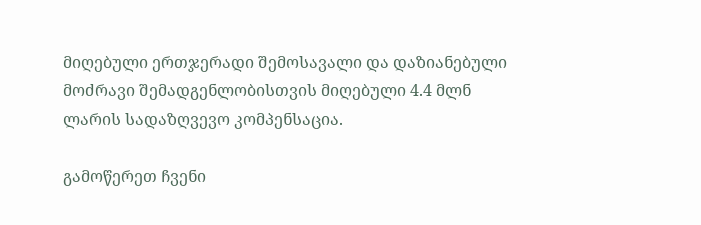მიღებული ერთჯერადი შემოსავალი და დაზიანებული მოძრავი შემადგენლობისთვის მიღებული 4.4 მლნ ლარის სადაზღვევო კომპენსაცია.

გამოწერეთ ჩვენი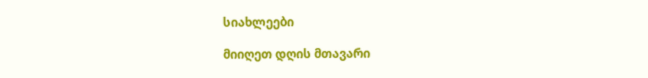სიახლეები

მიიღეთ დღის მთავარი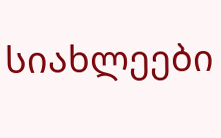სიახლეები